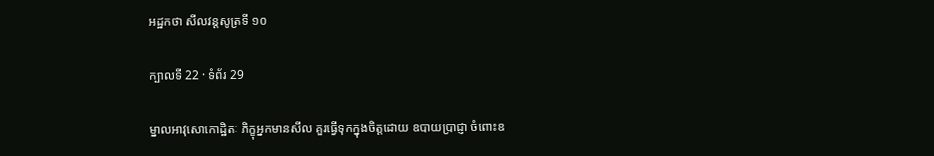អដ្ឋកថា សីលវន្តសូត្រទី ១០

ក្បាលទី 22 · ទំព័រ 29

ម្នាលអាវុសោកោដ្ឋិតៈ ភិក្ខុអ្នកមានសីល គួរធ្វើទុកក្នុងចិត្តដោយ ឧបាយប្រាជ្ញា ចំពោះឧ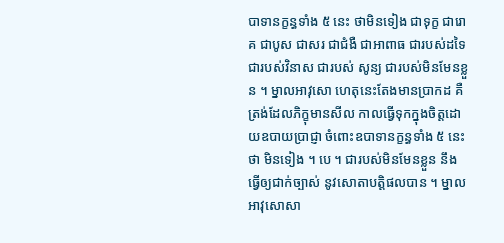បាទានក្ខន្ធទាំង ៥ នេះ ថាមិនទៀង ជាទុក្ខ ជារោគ ជាបូស ជាសរ ជាជំងឺ ជាអាពាធ ជារបស់ដទៃ ជារបស់វិនាស ជារបស់ សូន្យ ជារបស់មិនមែនខ្លួន ។ ម្នាលអាវុសោ ហេតុនេះតែងមានប្រាកដ គឺ ត្រង់ដែលភិក្ខុមានសីល កាលធ្វើទុកក្នុងចិត្តដោយឧបាយប្រាជ្ញា ចំពោះឧបាទានក្ខន្ធទាំង ៥ នេះថា មិនទៀង ។ បេ ។ ជារបស់មិនមែនខ្លួន នឹងធ្វើឲ្យជាក់ច្បាស់ នូវសោតាបត្តិផលបាន ។ ម្នាលអាវុសោសា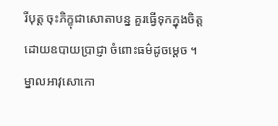រីបុត្ត ចុះភិក្ខុជាសោតាបន្ន គួរធ្វើទុកក្នុងចិត្ត ដោយឧបាយប្រាជ្ញា ចំពោះធម៌ដូចម្តេច ។ ម្នាលអាវុសោកោ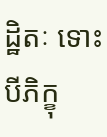ដ្ឋិតៈ ទោះបីភិក្ខុ